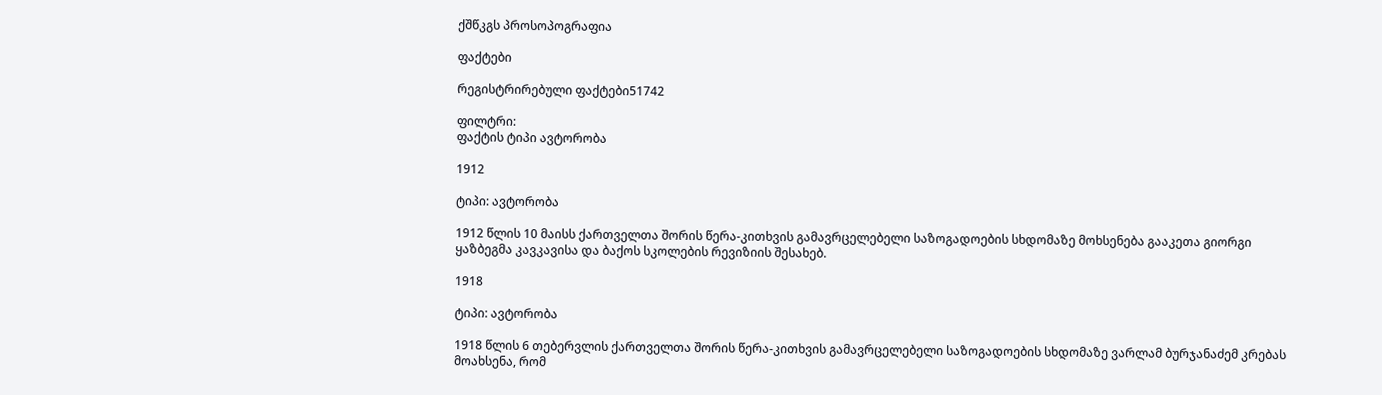ქშწკგს პროსოპოგრაფია

ფაქტები

რეგისტრირებული ფაქტები51742

ფილტრი:
ფაქტის ტიპი ავტორობა

1912

ტიპი: ავტორობა

1912 წლის 10 მაისს ქართველთა შორის წერა-კითხვის გამავრცელებელი საზოგადოების სხდომაზე მოხსენება გააკეთა გიორგი ყაზბეგმა კავკავისა და ბაქოს სკოლების რევიზიის შესახებ.

1918

ტიპი: ავტორობა

1918 წლის 6 თებერვლის ქართველთა შორის წერა-კითხვის გამავრცელებელი საზოგადოების სხდომაზე ვარლამ ბურჯანაძემ კრებას მოახსენა, რომ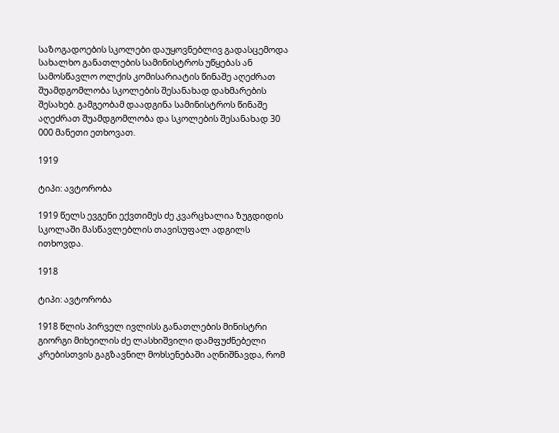საზოგადოების სკოლები დაუყოვნებლივ გადასცემოდა სახალხო განათლების სამინისტროს უწყებას ან სამოსწავლო ოლქის კომისარიატის წინაშე აღეძრათ შუამდგომლობა სკოლების შესანახად დახმარების შესახებ. გამგეობამ დაადგინა სამინისტროს წინაშე აღეძრათ შუამდგომლობა და სკოლების შესანახად 30 000 მანეთი ეთხოვათ.

1919

ტიპი: ავტორობა

1919 წელს ევგენი ექვთიმეს ძე კვარცხალია ზუგდიდის სკოლაში მასწავლებლის თავისუფალ ადგილს ითხოვდა.

1918

ტიპი: ავტორობა

1918 წლის პირველ ივლისს განათლების მინისტრი გიორგი მიხეილის ძე ლასხიშვილი დამფუძნებელი კრებისთვის გაგზავნილ მოხსენებაში აღნიშნავდა, რომ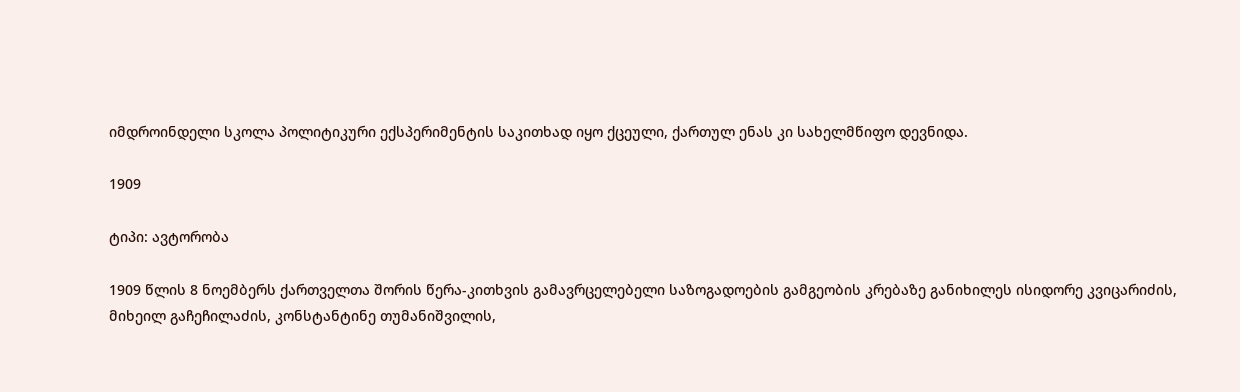იმდროინდელი სკოლა პოლიტიკური ექსპერიმენტის საკითხად იყო ქცეული, ქართულ ენას კი სახელმწიფო დევნიდა.

1909

ტიპი: ავტორობა

1909 წლის 8 ნოემბერს ქართველთა შორის წერა-კითხვის გამავრცელებელი საზოგადოების გამგეობის კრებაზე განიხილეს ისიდორე კვიცარიძის, მიხეილ გაჩეჩილაძის, კონსტანტინე თუმანიშვილის,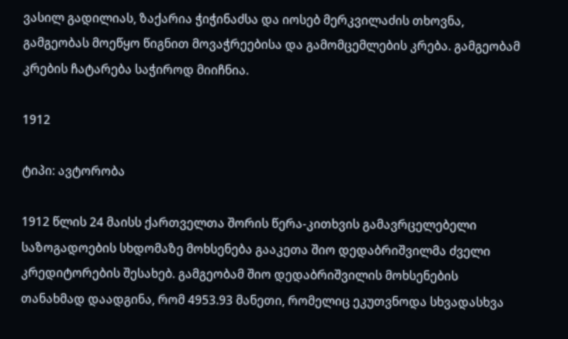ვასილ გადილიას, ზაქარია ჭიჭინაძსა და იოსებ მერკვილაძის თხოვნა, გამგეობას მოეწყო წიგნით მოვაჭრეებისა და გამომცემლების კრება. გამგეობამ კრების ჩატარება საჭიროდ მიიჩნია.

1912

ტიპი: ავტორობა

1912 წლის 24 მაისს ქართველთა შორის წერა-კითხვის გამავრცელებელი საზოგადოების სხდომაზე მოხსენება გააკეთა შიო დედაბრიშვილმა ძველი კრედიტორების შესახებ. გამგეობამ შიო დედაბრიშვილის მოხსენების თანახმად დაადგინა, რომ 4953.93 მანეთი, რომელიც ეკუთვნოდა სხვადასხვა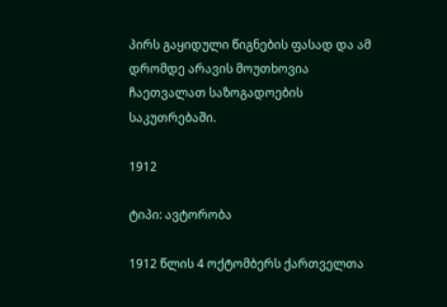პირს გაყიდული წიგნების ფასად და ამ დრომდე არავის მოუთხოვია ჩაეთვალათ საზოგადოების საკუთრებაში.

1912

ტიპი: ავტორობა

1912 წლის 4 ოქტომბერს ქართველთა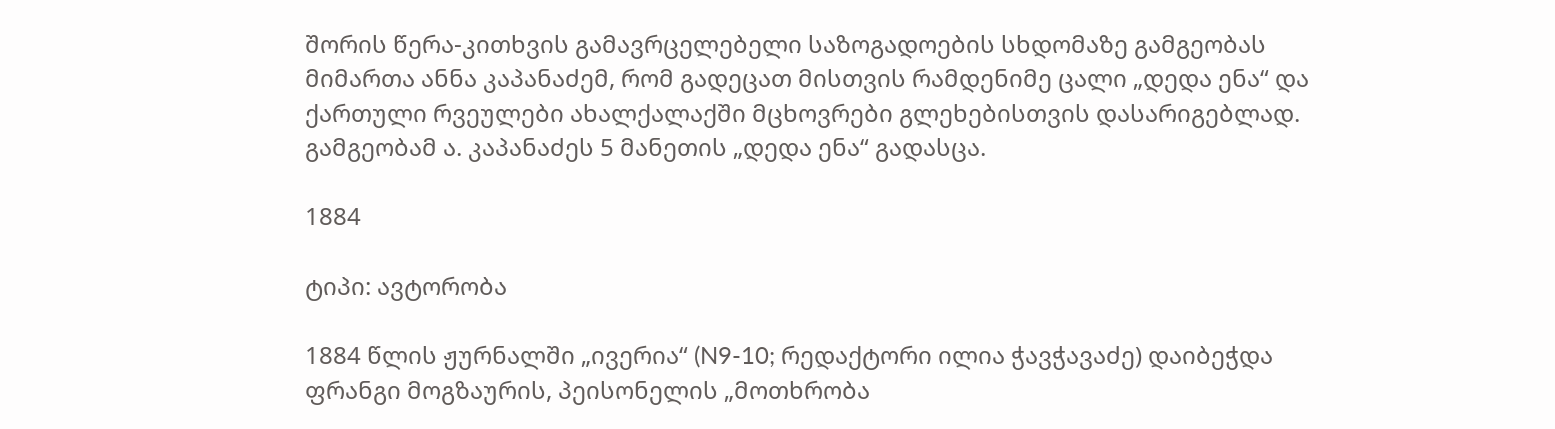შორის წერა-კითხვის გამავრცელებელი საზოგადოების სხდომაზე გამგეობას მიმართა ანნა კაპანაძემ, რომ გადეცათ მისთვის რამდენიმე ცალი „დედა ენა“ და ქართული რვეულები ახალქალაქში მცხოვრები გლეხებისთვის დასარიგებლად. გამგეობამ ა. კაპანაძეს 5 მანეთის „დედა ენა“ გადასცა.

1884

ტიპი: ავტორობა

1884 წლის ჟურნალში „ივერია“ (N9-10; რედაქტორი ილია ჭავჭავაძე) დაიბეჭდა ფრანგი მოგზაურის, პეისონელის „მოთხრობა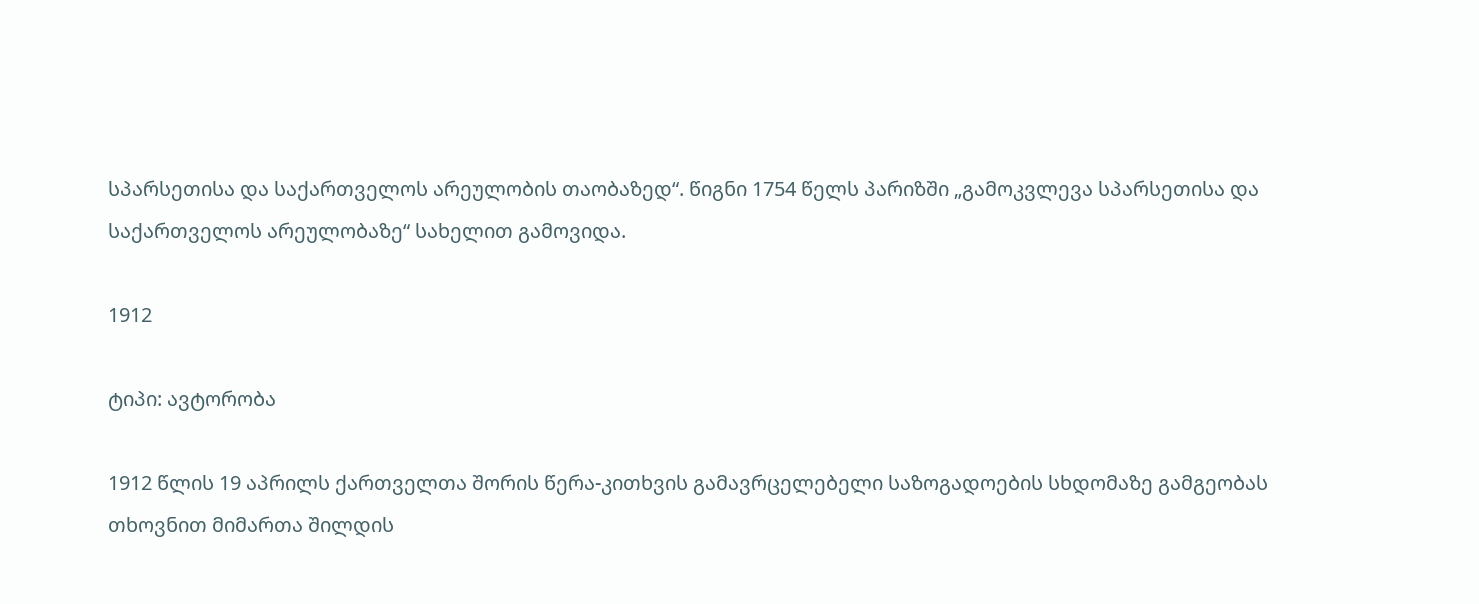სპარსეთისა და საქართველოს არეულობის თაობაზედ“. წიგნი 1754 წელს პარიზში „გამოკვლევა სპარსეთისა და საქართველოს არეულობაზე“ სახელით გამოვიდა.

1912

ტიპი: ავტორობა

1912 წლის 19 აპრილს ქართველთა შორის წერა-კითხვის გამავრცელებელი საზოგადოების სხდომაზე გამგეობას თხოვნით მიმართა შილდის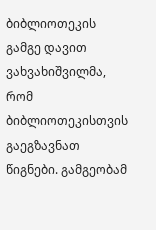ბიბლიოთეკის გამგე დავით ვახვახიშვილმა, რომ ბიბლიოთეკისთვის გაეგზავნათ წიგნები. გამგეობამ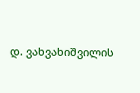დ. ვახვახიშვილის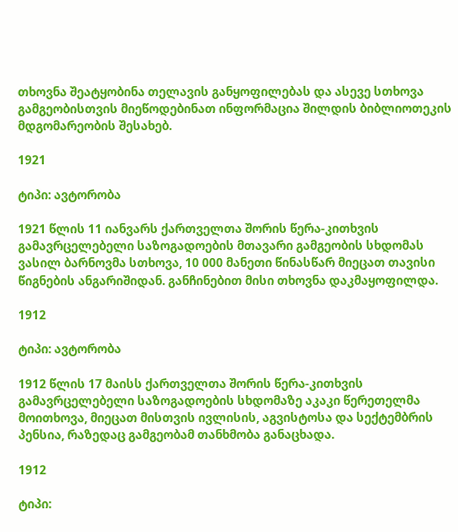თხოვნა შეატყობინა თელავის განყოფილებას და ასევე სთხოვა გამგეობისთვის მიეწოდებინათ ინფორმაცია შილდის ბიბლიოთეკის მდგომარეობის შესახებ.

1921

ტიპი: ავტორობა

1921 წლის 11 იანვარს ქართველთა შორის წერა-კითხვის გამავრცელებელი საზოგადოების მთავარი გამგეობის სხდომას ვასილ ბარნოვმა სთხოვა, 10 000 მანეთი წინასწარ მიეცათ თავისი წიგნების ანგარიშიდან. განჩინებით მისი თხოვნა დაკმაყოფილდა.

1912

ტიპი: ავტორობა

1912 წლის 17 მაისს ქართველთა შორის წერა-კითხვის გამავრცელებელი საზოგადოების სხდომაზე აკაკი წერეთელმა მოითხოვა, მიეცათ მისთვის ივლისის, აგვისტოსა და სექტემბრის პენსია, რაზედაც გამგეობამ თანხმობა განაცხადა.

1912

ტიპი: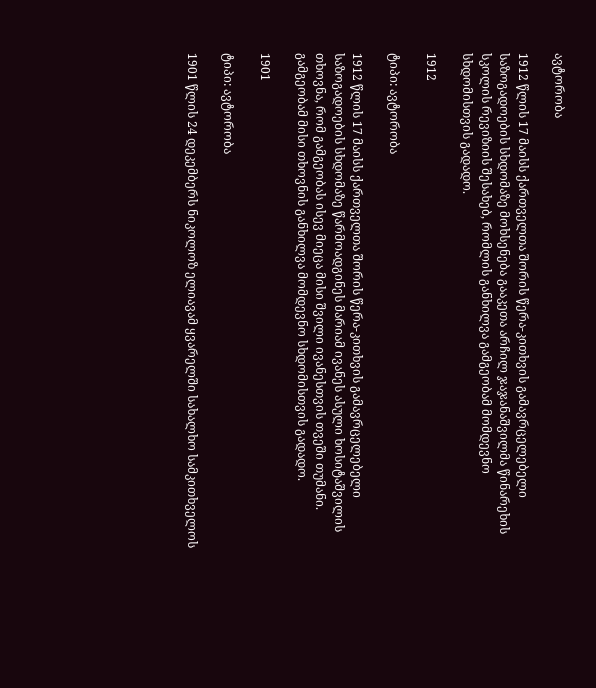ავტორობა

1912 წლის 17 მაისს ქართველთა შორის წერა-კითხვის გამავრცელებელი საზოგადოების სხდომაზე მოხსენება გააკეთა არჩილ ჯაჯანაშვილმა წინარეხის სკოლის რევიზიის შესახებ, რომლის განხილვა გამგეობამ მომდევნო სხდომისთვის გადადო.

1912

ტიპი: ავტორობა

1912 წლის 17 მაისს ქართველთა შორის წერა-კითხვის გამავრცელებელი საზოგადოების სხდომაზე წარმოადგინეს მარიამ ივანეს ასული ხოსიტაშვილის თხოვნა, რომ გამგეობას ისევ მიეცა მისი შვილი ივანესთვის თვეში თუმანი. გამგეობამ მისი თხოვნის განხილვა მომდევნო სხდომისთვის გადადო.

1901

ტიპი: ავტორობა

1901 წლის 24 დეკემბერს ნიკოლოზ ელიავამ ყვარელში სახალხო სამკითხველოს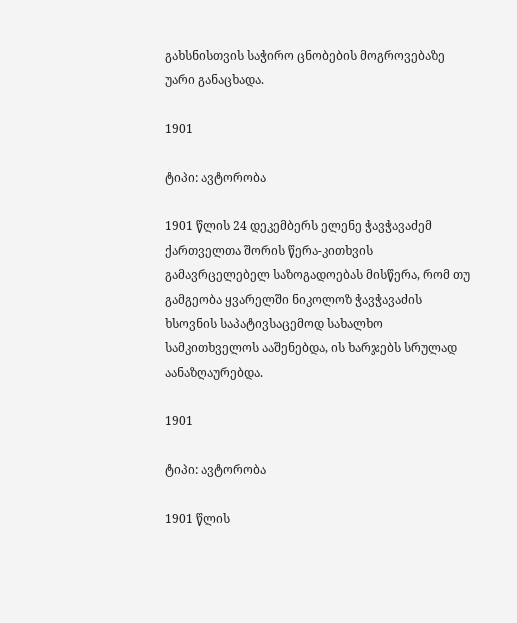გახსნისთვის საჭირო ცნობების მოგროვებაზე უარი განაცხადა.

1901

ტიპი: ავტორობა

1901 წლის 24 დეკემბერს ელენე ჭავჭავაძემ ქართველთა შორის წერა-კითხვის გამავრცელებელ საზოგადოებას მისწერა, რომ თუ გამგეობა ყვარელში ნიკოლოზ ჭავჭავაძის ხსოვნის საპატივსაცემოდ სახალხო სამკითხველოს ააშენებდა, ის ხარჯებს სრულად აანაზღაურებდა.

1901

ტიპი: ავტორობა

1901 წლის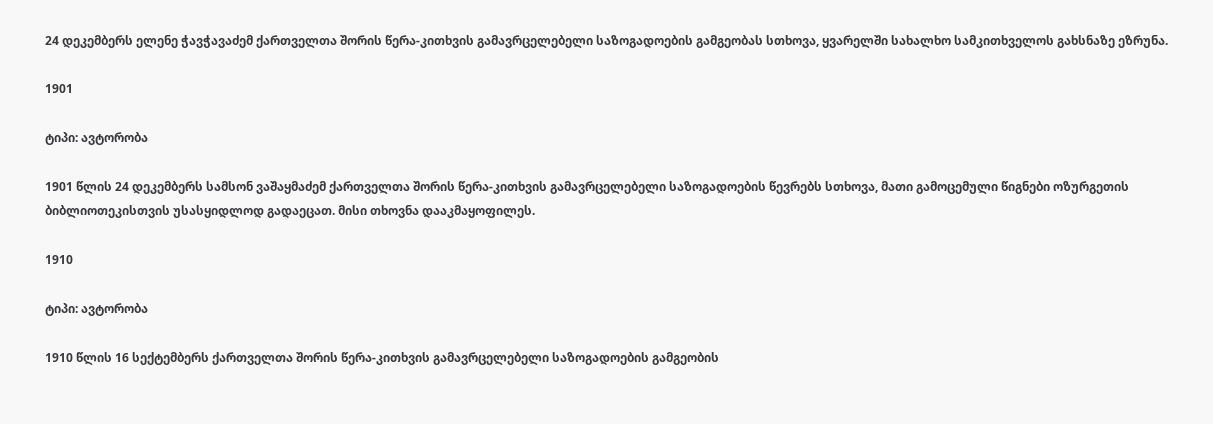24 დეკემბერს ელენე ჭავჭავაძემ ქართველთა შორის წერა-კითხვის გამავრცელებელი საზოგადოების გამგეობას სთხოვა, ყვარელში სახალხო სამკითხველოს გახსნაზე ეზრუნა.

1901

ტიპი: ავტორობა

1901 წლის 24 დეკემბერს სამსონ ვაშაყმაძემ ქართველთა შორის წერა-კითხვის გამავრცელებელი საზოგადოების წევრებს სთხოვა, მათი გამოცემული წიგნები ოზურგეთის ბიბლიოთეკისთვის უსასყიდლოდ გადაეცათ. მისი თხოვნა დააკმაყოფილეს.

1910

ტიპი: ავტორობა

1910 წლის 16 სექტემბერს ქართველთა შორის წერა-კითხვის გამავრცელებელი საზოგადოების გამგეობის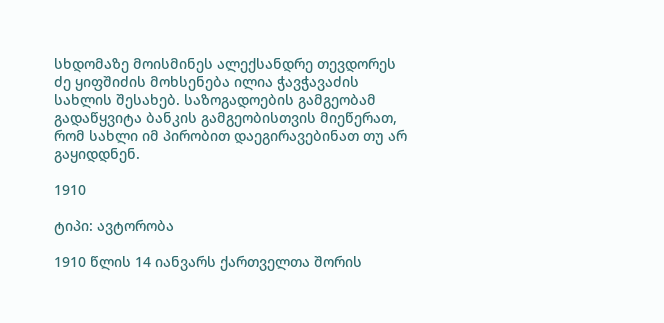სხდომაზე მოისმინეს ალექსანდრე თევდორეს ძე ყიფშიძის მოხსენება ილია ჭავჭავაძის სახლის შესახებ. საზოგადოების გამგეობამ გადაწყვიტა ბანკის გამგეობისთვის მიეწერათ, რომ სახლი იმ პირობით დაეგირავებინათ თუ არ გაყიდდნენ.

1910

ტიპი: ავტორობა

1910 წლის 14 იანვარს ქართველთა შორის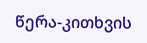წერა-კითხვის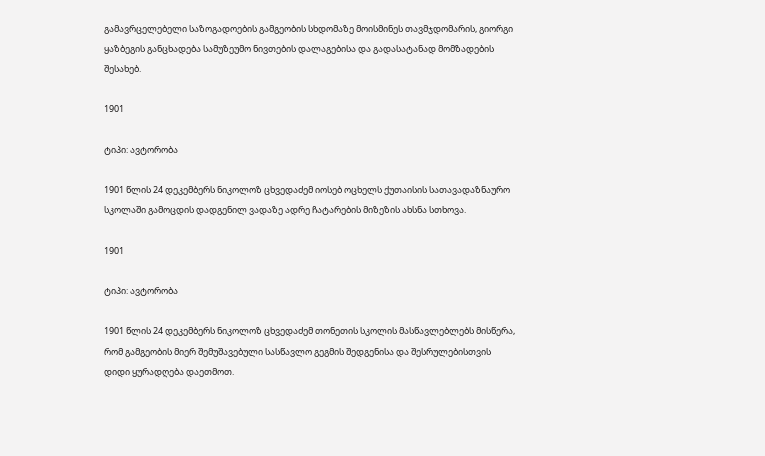გამავრცელებელი საზოგადოების გამგეობის სხდომაზე მოისმინეს თავმჯდომარის, გიორგი ყაზბეგის განცხადება სამუზეუმო ნივთების დალაგებისა და გადასატანად მომზადების შესახებ.

1901

ტიპი: ავტორობა

1901 წლის 24 დეკემბერს ნიკოლოზ ცხვედაძემ იოსებ ოცხელს ქუთაისის სათავადაზნაურო სკოლაში გამოცდის დადგენილ ვადაზე ადრე ჩატარების მიზეზის ახსნა სთხოვა.

1901

ტიპი: ავტორობა

1901 წლის 24 დეკემბერს ნიკოლოზ ცხვედაძემ თონეთის სკოლის მასწავლებლებს მისწერა, რომ გამგეობის მიერ შემუშავებული სასწავლო გეგმის შედგენისა და შესრულებისთვის დიდი ყურადღება დაეთმოთ.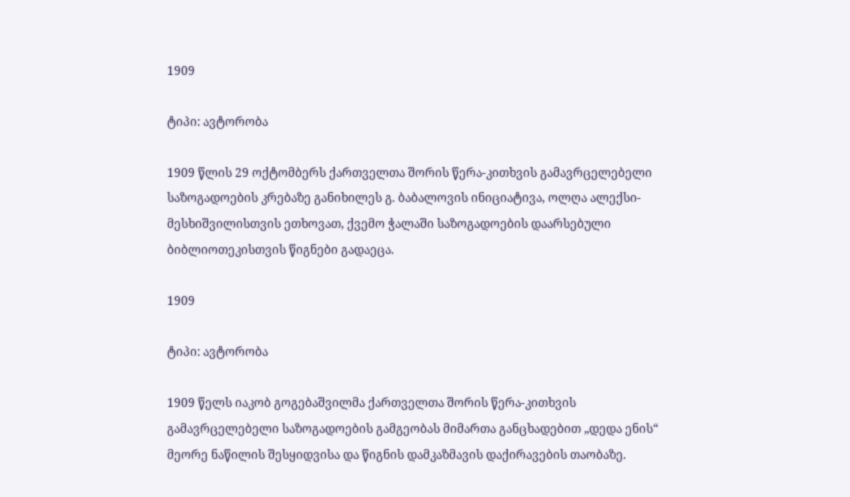1909

ტიპი: ავტორობა

1909 წლის 29 ოქტომბერს ქართველთა შორის წერა-კითხვის გამავრცელებელი საზოგადოების კრებაზე განიხილეს გ. ბაბალოვის ინიციატივა, ოლღა ალექსი-მესხიშვილისთვის ეთხოვათ, ქვემო ჭალაში საზოგადოების დაარსებული ბიბლიოთეკისთვის წიგნები გადაეცა.

1909

ტიპი: ავტორობა

1909 წელს იაკობ გოგებაშვილმა ქართველთა შორის წერა-კითხვის გამავრცელებელი საზოგადოების გამგეობას მიმართა განცხადებით „დედა ენის“ მეორე ნაწილის შესყიდვისა და წიგნის დამკაზმავის დაქირავების თაობაზე.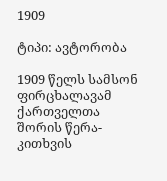1909

ტიპი: ავტორობა

1909 წელს სამსონ ფირცხალავამ ქართველთა შორის წერა-კითხვის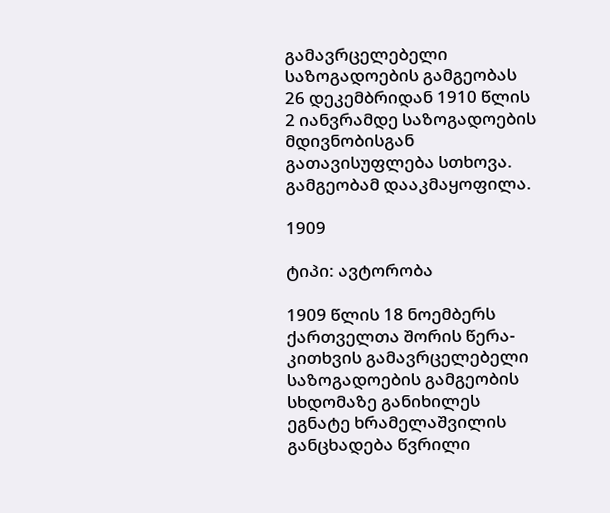გამავრცელებელი საზოგადოების გამგეობას  26 დეკემბრიდან 1910 წლის 2 იანვრამდე საზოგადოების მდივნობისგან გათავისუფლება სთხოვა. გამგეობამ დააკმაყოფილა.

1909

ტიპი: ავტორობა

1909 წლის 18 ნოემბერს ქართველთა შორის წერა-კითხვის გამავრცელებელი საზოგადოების გამგეობის სხდომაზე განიხილეს ეგნატე ხრამელაშვილის განცხადება წვრილი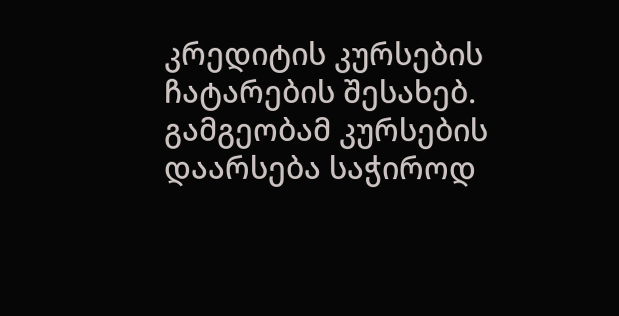კრედიტის კურსების ჩატარების შესახებ. გამგეობამ კურსების დაარსება საჭიროდ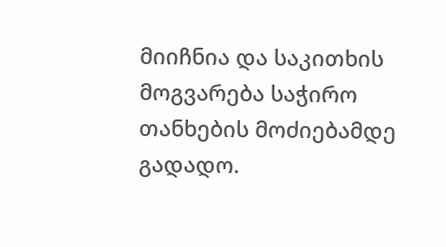მიიჩნია და საკითხის მოგვარება საჭირო თანხების მოძიებამდე გადადო.